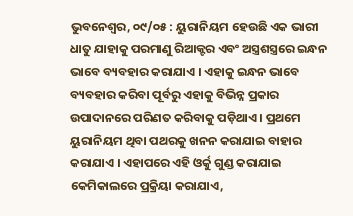ଭୁବନେଶ୍ଵର, ୦୯/୦୫ : ୟୁରାନିୟମ ହେଉଛି ଏକ ଭାରୀ ଧାତୁ ଯାହାକୁ ପରମାଣୁ ରିଆକ୍ଟର ଏବଂ ଅସ୍ତ୍ରଶସ୍ତ୍ରରେ ଇନ୍ଧନ ଭାବେ ବ୍ୟବହାର କରାଯାଏ । ଏହାକୁ ଇନ୍ଧନ ଭାବେ ବ୍ୟବହାର କରିବା ପୂର୍ବରୁ ଏହାକୁ ବିଭିନ୍ନ ପ୍ରକାର ଉପାଦାନରେ ପରିଣତ କରିବାକୁ ପଡ଼ିଥାଏ । ପ୍ରଥମେ ୟୁରାନିୟମ ଥିବା ପଥରକୁ ଖନନ କରାଯାଇ ବାହାର କରାଯାଏ । ଏହାପରେ ଏହି ଓର୍କୁ ଗୁଣ୍ଡ କରାଯାଇ କେମିକାଲରେ ପ୍ରକ୍ରିୟା କରାଯାଏ,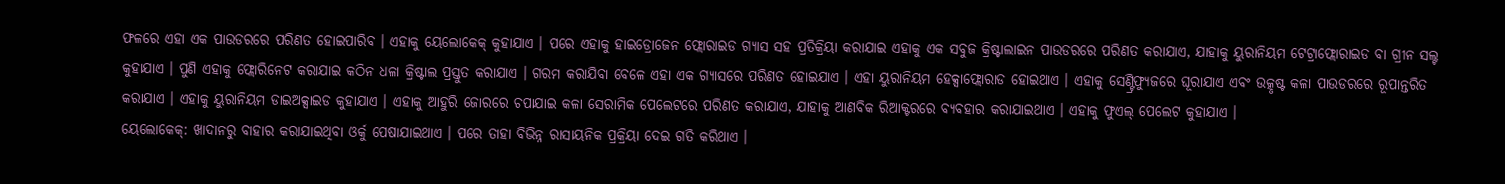ଫଳରେ ଏହା ଏକ ପାଉଡରରେ ପରିଣତ ହୋଇପାରିବ । ଏହାକୁ ୟେଲୋକେକ୍ କୁହାଯାଏ । ପରେ ଏହାକୁ ହାଇଡ୍ରୋଜେନ ଫ୍ଲୋରାଇଡ ଗ୍ୟାସ ସହ ପ୍ରତିକ୍ରିୟା କରାଯାଇ ଏହାକୁ ଏକ ସବୁଜ କ୍ରିଷ୍ଟାଲାଇନ ପାଉଡରରେ ପରିଣତ କରାଯାଏ, ଯାହାକୁ ୟୁରାନିୟମ ଟେଟ୍ରାଫ୍ଲୋରାଇଡ ବା ଗ୍ରୀନ ସଲ୍ଟ କୁହାଯାଏ । ପୁଣି ଏହାକୁ ଫ୍ଲୋରିନେଟ କରାଯାଇ କଠିନ ଧଳା କ୍ରିଷ୍ଟାଲ ପ୍ରସ୍ତୁତ କରାଯାଏ । ଗରମ କରାଯିବା ବେଳେ ଏହା ଏକ ଗ୍ୟାସରେ ପରିଣତ ହୋଇଯାଏ । ଏହା ୟୁରାନିୟମ ହେକ୍ସାଫ୍ଲୋରାଡ ହୋଇଥାଏ । ଏହାକୁ ସେଣ୍ଟ୍ରିଫ୍ୟୁଜରେ ଘୂରାଯାଏ ଏବଂ ଉତ୍କୃଷ୍ଟ କଳା ପାଉଡରରେ ରୂପାନ୍ତରିତ କରାଯାଏ । ଏହାକୁ ୟୁରାନିୟମ ଡାଇଅକ୍ସାଇଡ କୁହାଯାଏ । ଏହାକୁ ଆହୁରି ଜୋରରେ ଚପାଯାଇ କଳା ସେରାମିକ ପେଲେଟରେ ପରିଣତ କରାଯାଏ, ଯାହାକୁ ଆଣବିକ ରିଆକ୍ଟରରେ ବ୍ୟବହାର କରାଯାଇଥାଏ । ଏହାକୁ ଫୁଏଲ୍ ପେଲେଟ କୁହାଯାଏ ।
ୟେଲୋକେକ୍: ଖାଦାନରୁ ବାହାର କରାଯାଇଥିବା ଓର୍କୁ ପେଷାଯାଇଥାଏ । ପରେ ତାହା ବିଭିନ୍ନ ରାସାୟନିକ ପ୍ରକ୍ରିୟା ଦେଇ ଗତି କରିଥାଏ ।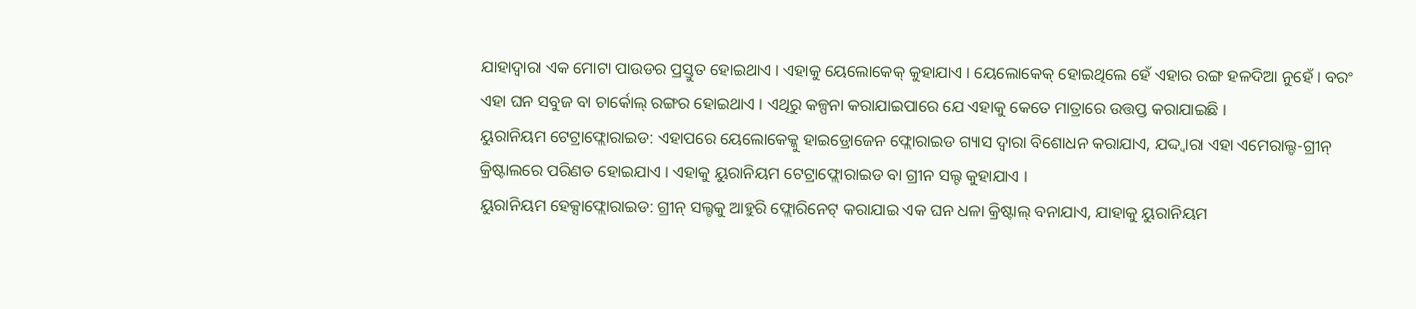ଯାହାଦ୍ୱାରା ଏକ ମୋଟା ପାଉଡର ପ୍ରସ୍ତୁତ ହୋଇଥାଏ । ଏହାକୁ ୟେଲୋକେକ୍ କୁହାଯାଏ । ୟେଲୋକେକ୍ ହୋଇଥିଲେ ହେଁ ଏହାର ରଙ୍ଗ ହଳଦିଆ ନୁହେଁ । ବରଂ ଏହା ଘନ ସବୁଜ ବା ଚାର୍କୋଲ୍ ରଙ୍ଗର ହୋଇଥାଏ । ଏଥିରୁ କଳ୍ପନା କରାଯାଇପାରେ ଯେ ଏହାକୁ କେତେ ମାତ୍ରାରେ ଉତ୍ତପ୍ତ କରାଯାଇଛି ।
ୟୁରାନିୟମ ଟେଟ୍ରାଫ୍ଲୋରାଇଡ: ଏହାପରେ ୟେଲୋକେକ୍କୁ ହାଇଡ୍ରୋଜେନ ଫ୍ଲୋରାଇଡ ଗ୍ୟାସ ଦ୍ୱାରା ବିଶୋଧନ କରାଯାଏ, ଯଦ୍ଦ୍ୱାରା ଏହା ଏମେରାଲ୍ଡ-ଗ୍ରୀନ୍ କ୍ରିଷ୍ଟାଲରେ ପରିଣତ ହୋଇଯାଏ । ଏହାକୁ ୟୁରାନିୟମ ଟେଟ୍ରାଫ୍ଲୋରାଇଡ ବା ଗ୍ରୀନ ସଲ୍ଟ କୁହାଯାଏ ।
ୟୁରାନିୟମ ହେକ୍ସାଫ୍ଲୋରାଇଡ: ଗ୍ରୀନ୍ ସଲ୍ଟକୁ ଆହୁରି ଫ୍ଲୋରିନେଟ୍ କରାଯାଇ ଏକ ଘନ ଧଳା କ୍ରିଷ୍ଟାଲ୍ ବନାଯାଏ, ଯାହାକୁ ୟୁରାନିୟମ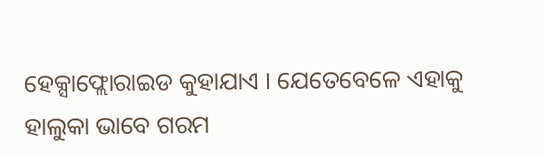ହେକ୍ସାଫ୍ଲୋରାଇଡ କୁହାଯାଏ । ଯେତେବେଳେ ଏହାକୁ ହାଲୁକା ଭାବେ ଗରମ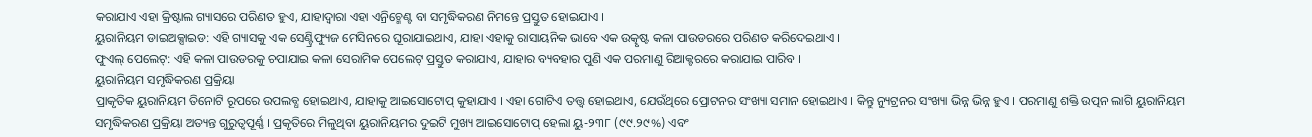କରାଯାଏ ଏହା କ୍ରିଷ୍ଟାଲ ଗ୍ୟାସରେ ପରିଣତ ହୁଏ, ଯାହାଦ୍ୱାରା ଏହା ଏନ୍ରିଚ୍ମେଣ୍ଟ ବା ସମୃଦ୍ଧିକରଣ ନିମନ୍ତେ ପ୍ରସ୍ତୁତ ହୋଇଯାଏ ।
ୟୁରାନିୟମ ଡାଇଅକ୍ସାଇଡ: ଏହି ଗ୍ୟାସକୁ ଏକ ସେଣ୍ଟ୍ରିଫ୍ୟୁଜ ମେସିନରେ ଘୂରାଯାଇଥାଏ, ଯାହା ଏହାକୁ ରାସାୟନିକ ଭାବେ ଏକ ଉତ୍କୃଷ୍ଟ କଳା ପାଉଡରରେ ପରିଣତ କରିଦେଇଥାଏ ।
ଫୁଏଲ୍ ପେଲେଟ୍: ଏହି କଳା ପାଉଡରକୁ ଚପାଯାଇ କଳା ସେରାମିକ ପେଲେଟ୍ ପ୍ରସ୍ତୁତ କରାଯାଏ, ଯାହାର ବ୍ୟବହାର ପୁଣି ଏକ ପରମାଣୁ ରିଆକ୍ଟରରେ କରାଯାଇ ପାରିବ ।
ୟୁରାନିୟମ ସମୃଦ୍ଧିକରଣ ପ୍ରକ୍ରିୟା
ପ୍ରାକୃତିକ ୟୁରାନିୟମ ତିନୋଟି ରୂପରେ ଉପଲବ୍ଧ ହୋଇଥାଏ, ଯାହାକୁ ଆଇସୋଟୋପ୍ କୁହାଯାଏ । ଏହା ଗୋଟିଏ ତତ୍ତ୍ୱ ହୋଇଥାଏ, ଯେଉଁଥିରେ ପ୍ରୋଟନର ସଂଖ୍ୟା ସମାନ ହୋଇଥାଏ । କିନ୍ତୁ ନ୍ୟୁଟ୍ରନର ସଂଖ୍ୟା ଭିନ୍ନ ଭିନ୍ନ ହୁଏ । ପରମାଣୁ ଶକ୍ତି ଉତ୍ପନ ଲାଗି ୟୁରାନିୟମ ସମୃଦ୍ଧିକରଣ ପ୍ରକ୍ରିୟା ଅତ୍ୟନ୍ତ ଗୁରୁତ୍ୱପୂର୍ଣ୍ଣ । ପ୍ରକୃତିରେ ମିଳୁଥିବା ୟୁରାନିୟମର ଦୁଇଟି ମୁଖ୍ୟ ଆଇସୋଟୋପ୍ ହେଲା ୟୁ-୨୩୮ (୯୯.୨୯%) ଏବଂ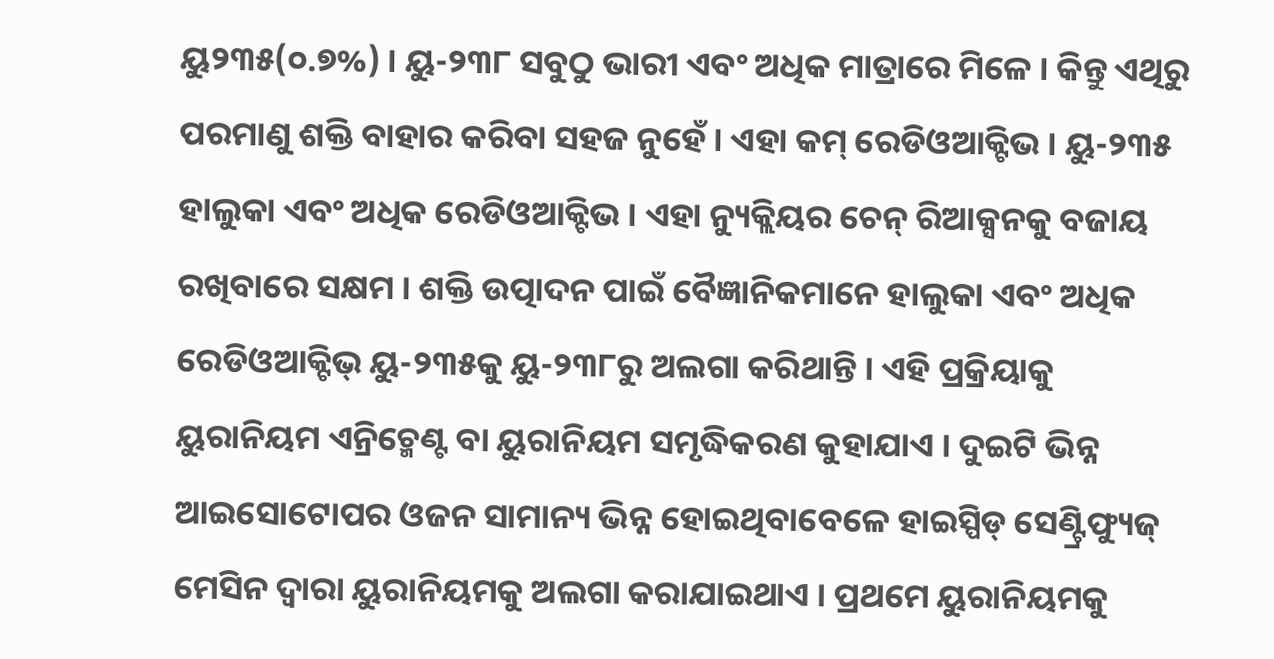ୟୁ୨୩୫(୦.୭%) । ୟୁ-୨୩୮ ସବୁଠୁ ଭାରୀ ଏବଂ ଅଧିକ ମାତ୍ରାରେ ମିଳେ । କିନ୍ତୁ ଏଥିରୁ ପରମାଣୁ ଶକ୍ତି ବାହାର କରିବା ସହଜ ନୁହେଁ । ଏହା କମ୍ ରେଡିଓଆକ୍ଟିଭ । ୟୁ-୨୩୫ ହାଲୁକା ଏବଂ ଅଧିକ ରେଡିଓଆକ୍ଟିଭ । ଏହା ନ୍ୟୁକ୍ଲିୟର ଚେନ୍ ରିଆକ୍ସନକୁ ବଜାୟ ରଖିବାରେ ସକ୍ଷମ । ଶକ୍ତି ଉତ୍ପାଦନ ପାଇଁ ବୈଜ୍ଞାନିକମାନେ ହାଲୁକା ଏବଂ ଅଧିକ ରେଡିଓଆକ୍ଟିଭ୍ ୟୁ-୨୩୫କୁ ୟୁ-୨୩୮ରୁ ଅଲଗା କରିଥାନ୍ତି । ଏହି ପ୍ରକ୍ରିୟାକୁ ୟୁରାନିୟମ ଏନ୍ରିଚ୍ମେଣ୍ଟ ବା ୟୁରାନିୟମ ସମୃଦ୍ଧିକରଣ କୁହାଯାଏ । ଦୁଇଟି ଭିନ୍ନ ଆଇସୋଟୋପର ଓଜନ ସାମାନ୍ୟ ଭିନ୍ନ ହୋଇଥିବାବେଳେ ହାଇସ୍ପିଡ୍ ସେଣ୍ଟ୍ରିଫ୍ୟୁଜ୍ ମେସିନ ଦ୍ୱାରା ୟୁରାନିୟମକୁ ଅଲଗା କରାଯାଇଥାଏ । ପ୍ରଥମେ ୟୁରାନିୟମକୁ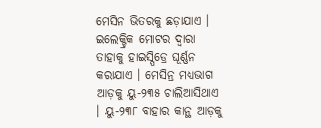ମେସିନ ଭିତରକୁ ଛଡ଼ାଯାଏ । ଇଲେକ୍ଟ୍ରିକ ମୋଟର ଦ୍ୱାରା ତାହାକୁ ହାଇସ୍ପିଡ୍ରେ ଘୂର୍ଣ୍ଣନ କରାଯାଏ । ମେସିନ୍ର ମଧ୍ୟଭାଗ ଆଡ଼କୁ ୟୁ-୨୩୫ ଚାଲିଆସିଥାଏ । ୟୁ-୨୩୮ ବାହାର କାନ୍ଥ ଆଡ଼କୁ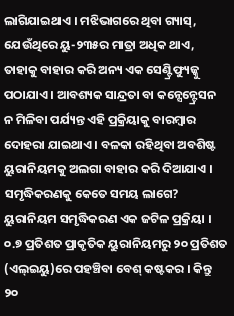ଲାଗିଯାଇଥାଏ । ମଝିଭାଗରେ ଥିବା ଗ୍ୟାସ୍, ଯେଉଁଥିରେ ୟୁ-୨୩୫ର ମାତ୍ରା ଅଧିକ ଥାଏ, ତାହାକୁ ବାହାର କରି ଅନ୍ୟ ଏକ ସେଣ୍ଟ୍ରିଫ୍ୟୁଜ୍କୁ ପଠାଯାଏ । ଆବଶ୍ୟକ ସାନ୍ଦ୍ରତା ବା କନ୍ସେନ୍ଟ୍ରେସନ ନ ମିଳିବା ପର୍ଯ୍ୟନ୍ତ ଏହି ପ୍ରକ୍ରିୟାକୁ ବାରମ୍ବାର ଦୋହରା ଯାଇଥାଏ । ବଳକା ରହିଥିବା ଅବଶିଷ୍ଟ ୟୁରାନିୟମକୁ ଅଲଗା ବାହାର କରି ଦିଆଯାଏ ।
ସମୃଦ୍ଧିକରଣକୁ କେତେ ସମୟ ଲାଗେ?
ୟୁରାନିୟମ ସମୃଦ୍ଧିକରଣ ଏକ ଜଟିଳ ପ୍ରକ୍ରିୟା । ୦.୭ ପ୍ରତିଶତ ପ୍ରାକୃତିକ ୟୁରାନିୟମରୁ ୨୦ ପ୍ରତିଶତ (ଏଲ୍ଇୟୁ)ରେ ପହଞ୍ଚିବା ବେଶ୍ କଷ୍ଟକର । କିନ୍ତୁ ୨୦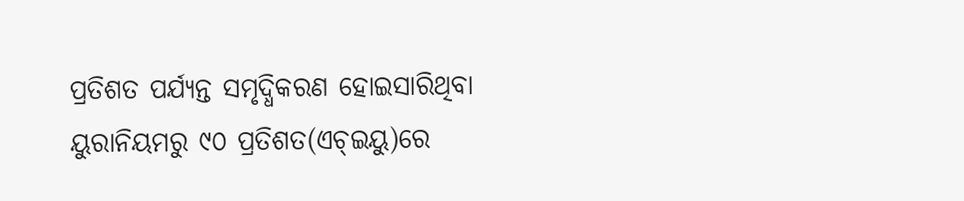ପ୍ରତିଶତ ପର୍ଯ୍ୟନ୍ତ ସମୃଦ୍ଧିକରଣ ହୋଇସାରିଥିବା ୟୁରାନିୟମରୁ ୯୦ ପ୍ରତିଶତ(ଏଚ୍ଇୟୁ)ରେ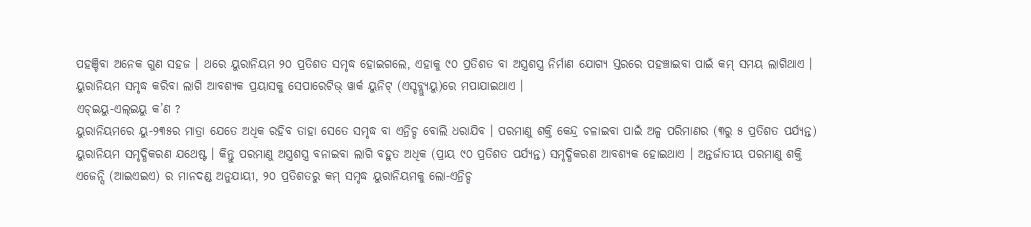ପହଞ୍ଚିବା ଅନେକ ଗୁଣ ସହଜ । ଥରେ ୟୁରାନିୟମ ୨୦ ପ୍ରତିଶତ ସମୃଦ୍ଧ ହୋଇଗଲେ, ଏହାକୁ ୯୦ ପ୍ରତିଶତ ବା ଅସ୍ତ୍ରଶସ୍ତ୍ର ନିର୍ମାଣ ଯୋଗ୍ୟ ସ୍ତରରେ ପହଞ୍ଚାଇବା ପାଇଁ କମ୍ ସମୟ ଲାଗିଥାଏ । ୟୁରାନିୟମ ସମୃଦ୍ଧ କରିବା ଲାଗି ଆବଶ୍ୟକ ପ୍ରୟାସକୁ ସେପାରେଟିଭ୍ ୱାର୍କ ୟୁନିଟ୍ (ଏସ୍ଡବ୍ଲ୍ୟୁୟୁ)ରେ ମପାଯାଇଥାଏ ।
ଏଚ୍ଇୟୁ-ଏଲ୍ଇୟୁ କ’ଣ ?
ୟୁରାନିୟମରେ ୟୁ-୨୩୫ର ମାତ୍ରା ଯେତେ ଅଧିକ ରହିବ ତାହା ସେତେ ସମୃଦ୍ଧ ବା ଏନ୍ରିଚ୍ଡ ବୋଲି ଧରାଯିବ । ପରମାଣୁ ଶକ୍ତି କେନ୍ଦ୍ର ଚଳାଇବା ପାଇଁ ଅଳ୍ପ ପରିମାଣର (୩ରୁ ୫ ପ୍ରତିଶତ ପର୍ଯ୍ୟନ୍ତ) ୟୁରାନିୟମ ସମୃଦ୍ଧିକରଣ ଯଥେଷ୍ଟ । କିନ୍ତୁ ପରମାଣୁ ଅସ୍ତ୍ରଶସ୍ତ୍ର ବନାଇବା ଲାଗି ବହୁତ ଅଧିକ (ପ୍ରାୟ ୯୦ ପ୍ରତିଶତ ପର୍ଯ୍ୟନ୍ତ) ସମୃଦ୍ଧିକରଣ ଆବଶ୍ୟକ ହୋଇଥାଏ । ଅନ୍ତର୍ଜାତୀୟ ପରମାଣୁ ଶକ୍ତି ଏଜେନ୍ସି (ଆଇଏଇଏ) ର ମାନଦଣ୍ଡ ଅନୁଯାୟୀ, ୨୦ ପ୍ରତିଶତରୁ କମ୍ ସମୃଦ୍ଧ ୟୁରାନିୟମକୁ ଲୋ-ଏନ୍ରିଚ୍ଡ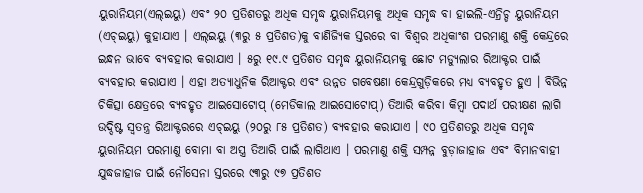ୟୁରାନିୟମ(ଏଲ୍ଇୟୁ) ଏବଂ ୨୦ ପ୍ରତିଶତରୁ ଅଧିକ ସମୃଦ୍ଧ ୟୁରାନିୟମକୁ ଅଧିକ ସମୃଦ୍ଧ ବା ହାଇଲି-ଏନ୍ରିଚ୍ଡ ୟୁରାନିୟମ (ଏଚ୍ଇୟୁ) କୁହାଯାଏ । ଏଲ୍ଇୟୁ (୩ରୁ ୫ ପ୍ରତିଶତ)କୁ ବାଣିଜ୍ୟିକ ସ୍ତରରେ ବା ବିଶ୍ୱର ଅଧିକାଂଶ ପରମାଣୁ ଶକ୍ତି କେନ୍ଦ୍ରରେ ଇନ୍ଧନ ଭାବେ ବ୍ୟବହାର କରାଯାଏ । ୫ରୁ ୧୯.୯ ପ୍ରତିଶତ ସମୃଦ୍ଧ ୟୁରାନିୟମକୁ ଛୋଟ ମଡ୍ୟୁଲାର ରିଆକ୍ଟର ପାଇଁ ବ୍ୟବହାର କରାଯାଏ । ଏହା ଅତ୍ୟାଧୁନିକ ରିଆକ୍ଟର ଏବଂ ଉନ୍ନତ ଗବେଷଣା କେନ୍ଦ୍ରଗୁଡ଼ିକରେ ମଧ୍ୟ ବ୍ୟବହୃତ ହୁଏ । ବିଭିନ୍ନ ଚିକିତ୍ସା କ୍ଷେତ୍ରରେ ବ୍ୟବହୃତ ଆଇସୋଟୋପ୍ (ମେଡିକାଲ ଆଇସୋଟୋପ୍) ତିଆରି କରିବା କିମ୍ବା ପଦାର୍ଥ ପରୀକ୍ଷଣ ଲାଗି ଉଦ୍ଦିଷ୍ଟ ସ୍ୱତନ୍ତ୍ର ରିଆକ୍ଟରରେ ଏଚ୍ଇୟୁ (୨୦ରୁ ୮୫ ପ୍ରତିଶତ) ବ୍ୟବହାର କରାଯାଏ । ୯୦ ପ୍ରତିଶତରୁ ଅଧିକ ସମୃଦ୍ଧ ୟୁରାନିୟମ ପରମାଣୁ ବୋମା ବା ଅସ୍ତ୍ର ତିଆରି ପାଇଁ ଲାଗିଥାଏ । ପରମାଣୁ ଶକ୍ତି ସମ୍ପନ୍ନ ବୁଡ଼ାଜାହାଜ ଏବଂ ବିମାନବାହୀ ଯୁଦ୍ଧଜାହାଜ ପାଇଁ ନୌସେନା ସ୍ତରରେ ୯୩ରୁ ୯୭ ପ୍ରତିଶତ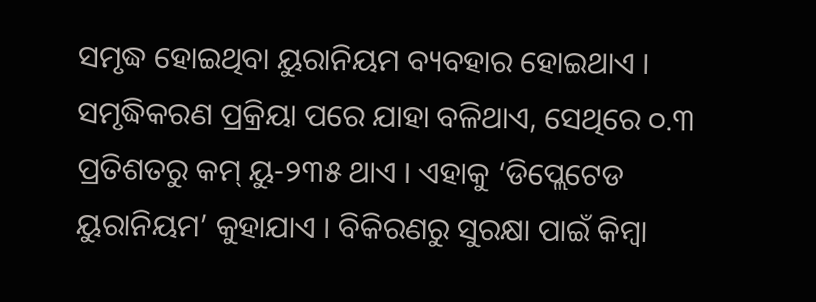ସମୃଦ୍ଧ ହୋଇଥିବା ୟୁରାନିୟମ ବ୍ୟବହାର ହୋଇଥାଏ । ସମୃଦ୍ଧିକରଣ ପ୍ରକ୍ରିୟା ପରେ ଯାହା ବଳିଥାଏ, ସେଥିରେ ୦.୩ ପ୍ରତିଶତରୁ କମ୍ ୟୁ-୨୩୫ ଥାଏ । ଏହାକୁ ‘ଡିପ୍ଲେଟେଡ ୟୁରାନିୟମ’ କୁହାଯାଏ । ବିକିରଣରୁ ସୁରକ୍ଷା ପାଇଁ କିମ୍ବା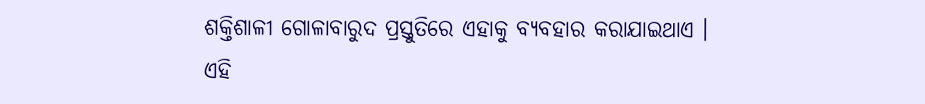ଶକ୍ତିଶାଳୀ ଗୋଳାବାରୁଦ ପ୍ରସ୍ତୁତିରେ ଏହାକୁ ବ୍ୟବହାର କରାଯାଇଥାଏ ।
ଏହି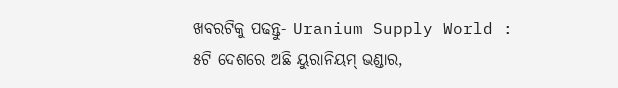ଖବରଟିକୁ ପଢନ୍ତୁ- Uranium Supply World : ୫ଟି ଦେଶରେ ଅଛି ୟୁରାନିୟମ୍ ଭଣ୍ଡାର,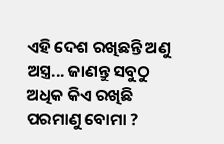ଏହି ଦେଶ ରଖିଛନ୍ତି ଅଣୁ ଅସ୍ତ୍ର... ଜାଣନ୍ତୁ ସବୁଠୁ ଅଧିକ କିଏ ରଖିଛି ପରମାଣୁ ବୋମା ?